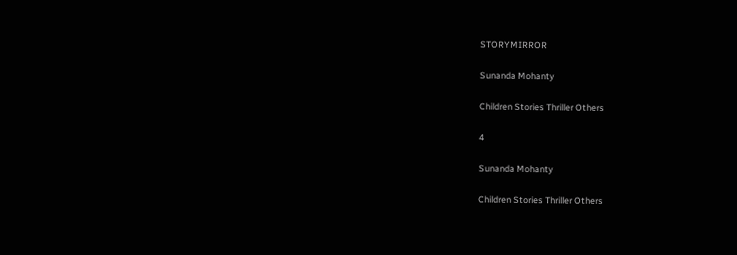STORYMIRROR

Sunanda Mohanty

Children Stories Thriller Others

4

Sunanda Mohanty

Children Stories Thriller Others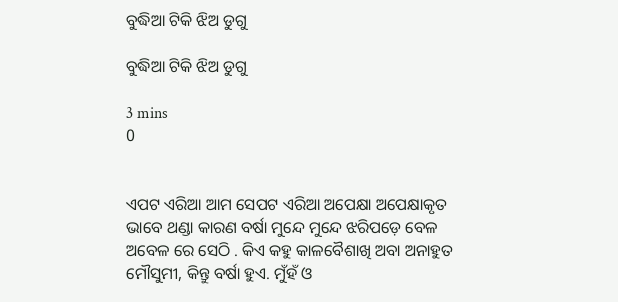ବୁଦ୍ଧିଆ ଟିକି ଝିଅ ଡୁଗୁ

ବୁଦ୍ଧିଆ ଟିକି ଝିଅ ଡୁଗୁ

3 mins
0


ଏପଟ ଏରିଆ ଆମ ସେପଟ ଏରିଆ ଅପେକ୍ଷା ଅପେକ୍ଷାକୃତ ଭାବେ ଥଣ୍ଡା କାରଣ ବର୍ଷା ମୁନ୍ଦେ ମୁନ୍ଦେ ଝରିପଡ଼େ ବେଳ ଅବେଳ ରେ ସେଠି . କିଏ କହୁ କାଳବୈଶାଖି ଅବା ଅନାହୁତ ମୌସୁମୀ, କିନ୍ତୁ ବର୍ଷା ହୁଏ. ମୁଁହଁ ଓ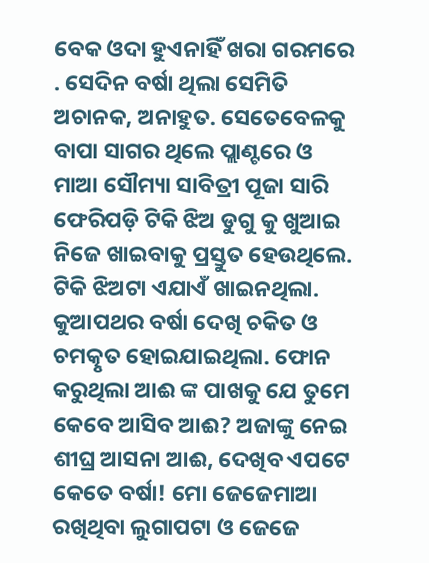ବେକ ଓଦା ହୁଏନାହିଁ ଖରା ଗରମରେ . ସେଦିନ ବର୍ଷା ଥିଲା ସେମିତି ଅଚାନକ, ଅନାହୁତ. ସେତେବେଳକୁ ବାପା ସାଗର ଥିଲେ ପ୍ଲାଣ୍ଟରେ ଓ ମାଆ ସୌମ୍ୟା ସାବିତ୍ରୀ ପୂଜା ସାରି ଫେରିପଡ଼ି ଟିକି ଝିଅ ଡୁଗୁ କୁ ଖୁଆଇ ନିଜେ ଖାଇବାକୁ ପ୍ରସ୍ତୁତ ହେଉଥିଲେ. ଟିକି ଝିଅଟା ଏଯାଏଁ ଖାଇନଥିଲା. କୁଆପଥର ବର୍ଷା ଦେଖି ଚକିତ ଓ ଚମତ୍କୃତ ହୋଇଯାଇଥିଲା. ଫୋନ କରୁଥିଲା ଆଈ ଙ୍କ ପାଖକୁ ଯେ ତୁମେ କେବେ ଆସିବ ଆଈ? ଅଜାଙ୍କୁ ନେଇ ଶୀଘ୍ର ଆସନା ଆଈ, ଦେଖିବ ଏପଟେ କେତେ ବର୍ଷା! ମୋ ଜେଜେମାଆ ରଖିଥିବା ଲୁଗାପଟା ଓ ଜେଜେ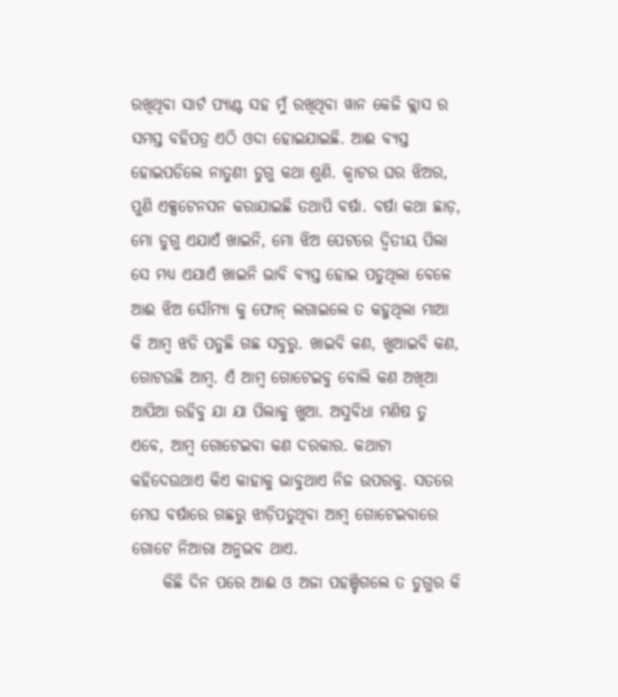ରଖିଥିବା ସାର୍ଟ ପ୍ୟାଣ୍ଟ ସହ ମୁଁ ରଖିଥିବା ୱାନ କେଜି କ୍ଲାସ ର ସମସ୍ତ ବହିପତ୍ର ଏଠି ଓଦା ହୋଇଯାଇଛି. ଆଈ ବ୍ୟସ୍ତ ହୋଇପଡିଲେ ନାତୁଣୀ ଡୁଗୁ କଥା ଶୁଣି. କ୍ଵାଟର ଘର ଝିଅର, ପୁଣି ଏକ୍ସଟେନସନ କରାଯାଇଛି ତଥାପି ବର୍ଷା. ବର୍ଷା କଥା ଛାଡ଼, ମୋ ଡୁଗୁ ଏଯାଏଁ ଖାଇନି, ମୋ ଝିଅ ପେଟରେ ଦ୍ୱିତୀୟ ପିଲା ସେ ମଧ୍ୟ ଏଯାଏଁ ଖାଇନି ଭାବି ବ୍ୟସ୍ତ ହୋଇ ପଡୁଥିଲା ବେଳେ ଆଈ ଝିଅ ସୌମ୍ୟା କୁ ଫୋନ୍ ଲଗାଇଲେ ତ କହୁଥିଲା ମାଆ କି ଆମ୍ବ ଝଡି ପଡୁଛି ଗଛ ସବୁରୁ. ଖାଇବି କଣ, ଖୁଆଇବି କଣ, ଗୋଟଉଛି ଆମ୍ବ. ଏଁ ଆମ୍ବ ଗୋଟେଇବୁ ବୋଲି କଣ ଅଖିଆ ଆପିଆ ରହିବୁ ଯା ଯା ପିଲାକୁ ଖୁଆ. ଅସୁବିଧା ମଣିଷ ତୁ ଏବେ, ଆମ୍ବ ଗୋଟେଇବା କଣ ଦରକାର. କଥାଟା କହିଦେଉଥାଏ କିଏ କାହାକୁ ଭାବୁଥାଏ ନିଜ ଉପରକୁ. ସତରେ ମେଘ ବର୍ଷାରେ ଗଛରୁ ଝାଡ଼ିପଡୁଥିବା ଆମ୍ବ ଗୋଟେଇବାରେ ଗୋଟେ ନିଆରା ଅନୁଭବ ଥାଏ.
     କିଛି ଦିନ ପରେ ଆଈ ଓ ଅଜା ପହଞ୍ଚିଗଲେ ତ ଡୁଗୁର କି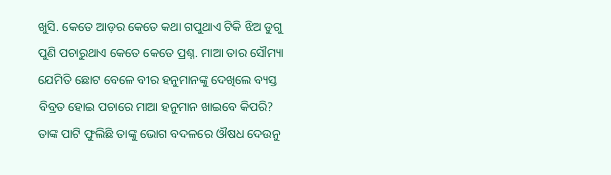ଖୁସି. କେତେ ଆଡ଼ର କେତେ କଥା ଗପୁଥାଏ ଟିକି ଝିଅ ଡୁଗୁ ପୁଣି ପଚାରୁଥାଏ କେତେ କେତେ ପ୍ରଶ୍ନ. ମାଆ ତାର ସୌମ୍ୟା ଯେମିତି ଛୋଟ ବେଳେ ବୀର ହନୁମାନଙ୍କୁ ଦେଖିଲେ ବ୍ୟସ୍ତ ବିବ୍ରତ ହୋଇ ପଚାରେ ମାଆ ହନୁମାନ ଖାଇବେ କିପରି? ତାଙ୍କ ପାଟି ଫୁଲିଛି ତାଙ୍କୁ ଭୋଗ ବଦଳରେ ଔଷଧ ଦେଉନୁ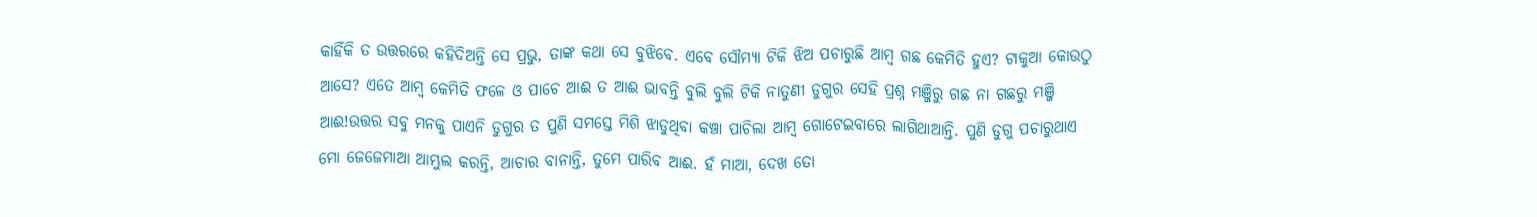କାହିଁକି ତ ଉତ୍ତରରେ କହିଦିଅନ୍ତି ସେ ପ୍ରଭୁ, ତାଙ୍କ କଥା ସେ ବୁଝିବେ. ଏବେ ସୌମ୍ୟା ଟିକି ଝିଅ ପଚାରୁଛି ଆମ୍ବ ଗଛ କେମିତି ହୁଏ? ଟାକୁଆ କୋଉଠୁ ଆସେ? ଏତେ ଆମ୍ବ କେମିତି ଫଳେ ଓ ପାଚେ ଆଈ ତ ଆଈ ଭାବନ୍ତି ବୁଲି ବୁଲି ଟିକି ନାତୁଣୀ ଡୁଗୁର ସେହି ପ୍ରଶ୍ନ ମଞ୍ଜିରୁ ଗଛ ନା ଗଛରୁ ମଞ୍ଜି ଆଈ!ଉତ୍ତର ସବୁ ମନକୁ ପାଏନି ଡୁଗୁର ତ ପୁଣି ସମସ୍ତେ ମିଶି ଝାଡୁଥିବା କଞ୍ଚା ପାଚିଲା ଆମ୍ବ ଗୋଟେଇବାରେ ଲାଗିଥାଆନ୍ତି. ପୁଣି ଡୁଗୁ ପଚାରୁଥାଏ ମୋ ଜେଜେମାଆ ଆମ୍ଭୁଲ କରନ୍ତି, ଆଚାର ବାନାନ୍ତି, ତୁମେ ପାରିବ ଆଈ. ହଁ ମାଆ, ଦେଖ ତୋ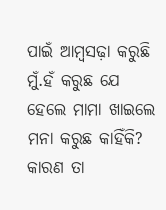ପାଇଁ ଆମ୍ବସଢ଼ା କରୁଛି ମୁଁ.ହଁ କରୁଛ ଯେ ହେଲେ ମାମା ଖାଇଲେ ମନା କରୁଛ କାହିଁକି? କାରଣ ତା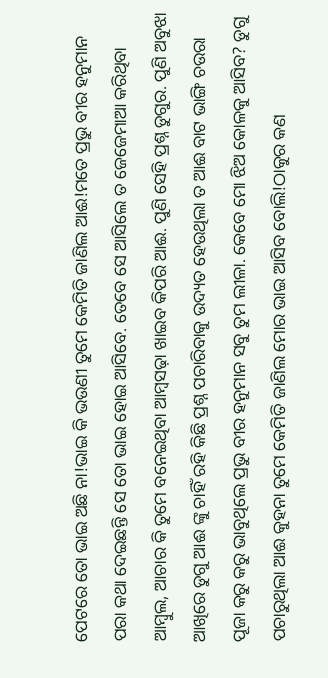ପେଟରେ ତୋ ଭାଇ ଅଛି ନା!ଭାଇ କି ଭଉଣୀ ତୁମେ କେମିତି ଜାଣିଲ ଆଈ!ମତେ ପ୍ରଭୁ ବୀର ହନୁମାନ ପରା କଥା ଦେଇଛନ୍ତି ସେ ତୋ ଭାଇ ହୋଇ ଆସିବେ. ତେବେ ସେ ଆସିଲେ ତ ଜେଜେମାଆ କରିଥିବା ଆମ୍ବୁଲ, ଆଚାର କି ତୁମେ ବନେଇଥିବା ଆମ୍ବସଢ଼ା ଖାଇବ କିପରି ଆଈ. ପୁଣି ସେହି ପ୍ରଶ୍ନ ଡୁଗୁର. ପୁଣି ଅବୁଝା ଆଖିରେ ଡୁଗୁ ଆଈ ଙ୍କୁ ଚାହିଁ ରହି କିଛି ପ୍ରଶ୍ନ ପଚାରିବାକୁ ଉଦ୍ୟତ ହେଉଥିଲା ତ ଆଈ ବାଟ ଭାଙ୍ଗି ଚଉରା ପୂଜା କରୁ କରୁ ଭାବୁଥିଲେ ପ୍ରଭୁ ବୀର ହନୁମାନ ସବୁ ତୁମ ଲୀଳା. କେବେ ମୋ ଝିଅ କୋଳକୁ ଆସିବ? ଡୁଗୁ ପଚାରୁଥିଲା ଆଈ କୁହନା ତୁମେ କେମିତି ଜାଣିଲ ମୋର ଭାଇ ଆସିବ ବୋଲି!ଠାକୁର କଣ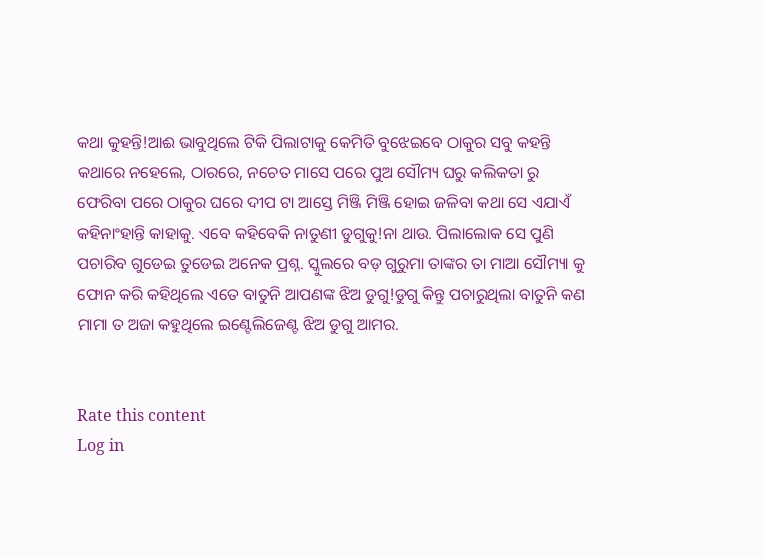କଥା କୁହନ୍ତି!ଆଈ ଭାବୁଥିଲେ ଟିକି ପିଲାଟାକୁ କେମିତି ବୁଝେଇବେ ଠାକୁର ସବୁ କହନ୍ତି କଥାରେ ନହେଲେ, ଠାରରେ, ନଚେତ ମାସେ ପରେ ପୁଅ ସୌମ୍ୟ ଘରୁ କଲିକତା ରୁ ଫେରିବା ପରେ ଠାକୁର ଘରେ ଦୀପ ଟା ଆସ୍ତେ ମିଞ୍ଜି ମିଞ୍ଜି ହୋଇ ଜଳିବା କଥା ସେ ଏଯାଏଁ କହିନାଂହାନ୍ତି କାହାକୁ. ଏବେ କହିବେକି ନାତୁଣୀ ଡୁଗୁକୁ!ନା ଥାଉ. ପିଲାଲୋକ ସେ ପୁଣି ପଚାରିବ ଗୁଡେଇ ତୁଡେଇ ଅନେକ ପ୍ରଶ୍ନ. ସ୍କୁଲରେ ବଡ଼ ଗୁରୁମା ତାଙ୍କର ତା ମାଆ ସୌମ୍ୟା କୁ ଫୋନ କରି କହିଥିଲେ ଏତେ ବାତୁନି ଆପଣଙ୍କ ଝିଅ ଡୁଗୁ!ଡୁଗୁ କିନ୍ତୁ ପଚାରୁଥିଲା ବାତୁନି କଣ ମାମା ତ ଅଜା କହୁଥିଲେ ଇଣ୍ଟେଲିଜେଣ୍ଟ ଝିଅ ଡୁଗୁ ଆମର.


Rate this content
Log in